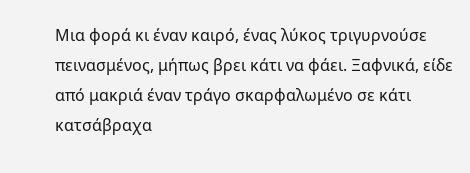Μια φορά κι έναν καιρό, ένας λύκος τριγυρνούσε πεινασμένος, μήπως βρει κάτι να φάει. Ξαφνικά, είδε από μακριά έναν τράγο σκαρφαλωμένο σε κάτι κατσάβραχα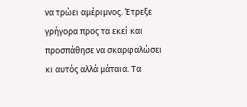να τρώει αμέριμνος. Έτρεξε γρήγορα προς τα εκεί και προσπάθησε να σκαρφαλώσει κι αυτός αλλά μάταια. Τα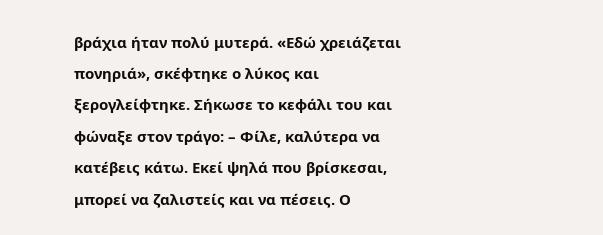βράχια ήταν πολύ μυτερά. «Εδώ χρειάζεται πονηριά», σκέφτηκε ο λύκος και ξερογλείφτηκε. Σήκωσε το κεφάλι του και φώναξε στον τράγο: – Φίλε, καλύτερα να κατέβεις κάτω. Εκεί ψηλά που βρίσκεσαι, μπορεί να ζαλιστείς και να πέσεις. Ο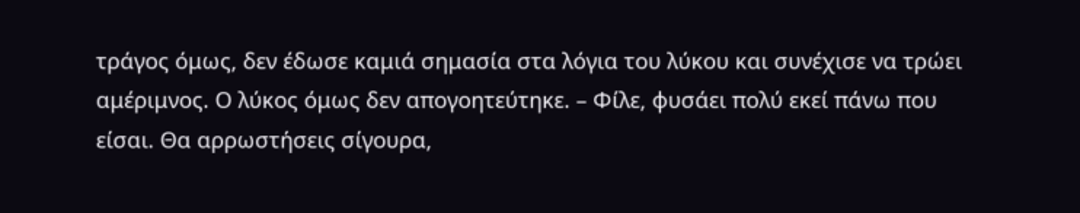τράγος όμως, δεν έδωσε καμιά σημασία στα λόγια του λύκου και συνέχισε να τρώει αμέριμνος. Ο λύκος όμως δεν απογοητεύτηκε. – Φίλε, φυσάει πολύ εκεί πάνω που είσαι. Θα αρρωστήσεις σίγουρα,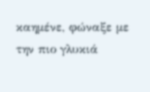καημένε, φώναξε με την πιο γλυκιά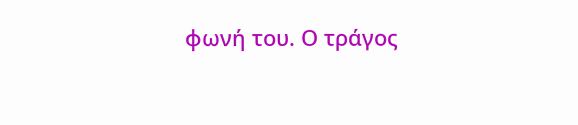φωνή του. Ο τράγος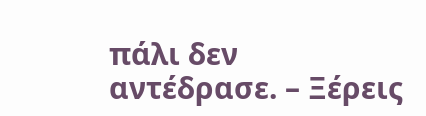πάλι δεν αντέδρασε. – Ξέρεις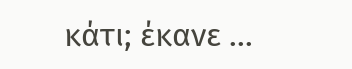κάτι; έκανε ...